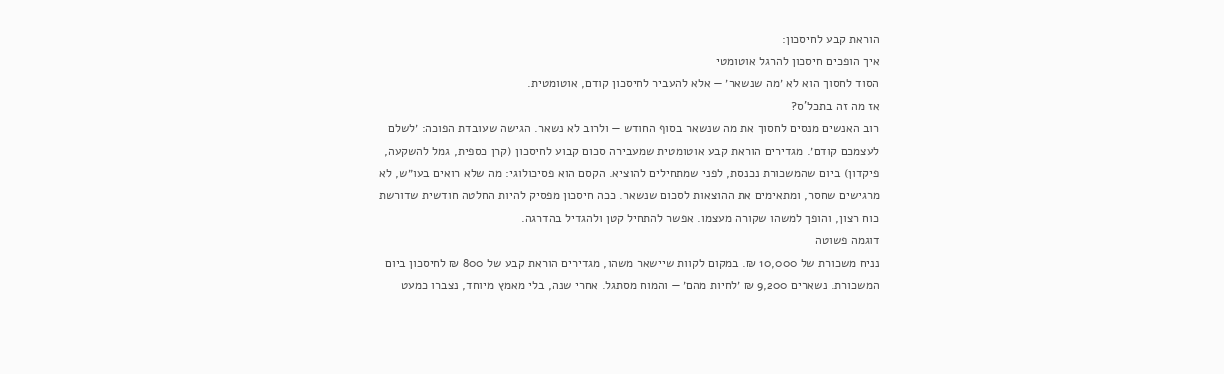הוראת קבע לחיסכון:
איך הופכים חיסכון להרגל אוטומטי
הסוד לחסוך הוא לא ׳מה שנשאר׳ — אלא להעביר לחיסכון קודם, אוטומטית.
אז מה זה בתכל'ס?
רוב האנשים מנסים לחסוך את מה שנשאר בסוף החודש — ולרוב לא נשאר. הגישה שעובדת הפוכה: ׳לשלם לעצמכם קודם׳. מגדירים הוראת קבע אוטומטית שמעבירה סכום קבוע לחיסכון (קרן כספית, גמל להשקעה, פיקדון) ביום שהמשכורת נכנסת, לפני שמתחילים להוציא. הקסם הוא פסיכולוגי: מה שלא רואים בעו״ש, לא מרגישים שחסר, ומתאימים את ההוצאות לסכום שנשאר. ככה חיסכון מפסיק להיות החלטה חודשית שדורשת כוח רצון, והופך למשהו שקורה מעצמו. אפשר להתחיל קטן ולהגדיל בהדרגה.
דוגמה פשוטה
נניח משכורת של 10,000 ₪. במקום לקוות שיישאר משהו, מגדירים הוראת קבע של 800 ₪ לחיסכון ביום המשכורת. נשארים 9,200 ₪ ׳לחיות מהם׳ — והמוח מסתגל. אחרי שנה, בלי מאמץ מיוחד, נצברו כמעט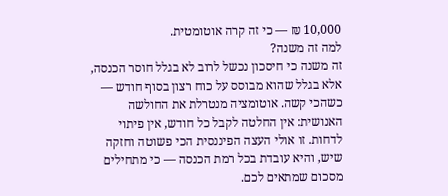10,000 ₪ — כי זה קרה אוטומטית.
למה זה משנה?
זה משנה כי חיסכון נכשל לרוב לא בגלל חוסר הכנסה, אלא בגלל שהוא מבוסס על כוח רצון בסוף חודש — כשהכי קשה. אוטומציה מנטרלת את החולשה האנושית: אין החלטה לקבל כל חודש, אין פיתוי לדחות. זו אולי העצה הפיננסית הכי פשוטה וחזקה שיש, והיא עובדת בכל רמת הכנסה — כי מתחילים מסכום שמתאים לכם.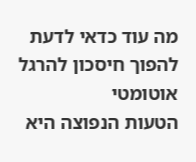מה עוד כדאי לדעת
להפוך חיסכון להרגל אוטומטי
הטעות הנפוצה היא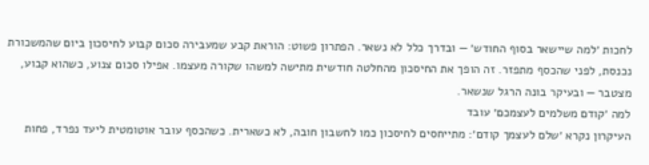לחכות ׳למה שיישאר בסוף החודש׳ — ובדרך כלל לא נשאר. הפתרון פשוט: הוראת קבע שמעבירה סכום קבוע לחיסכון ביום שהמשכורת נכנסת, לפני שהכסף מתפזר. זה הופך את החיסכון מהחלטה חודשית מתישה למשהו שקורה מעצמו. אפילו סכום צנוע, כשהוא קבוע, מצטבר — ובעיקר בונה הרגל שנשאר.
למה ׳קודם משלמים לעצמכם׳ עובד
העיקרון נקרא ׳שלם לעצמך קודם׳: מתייחסים לחיסכון כמו לחשבון חובה, לא כשארית. כשהכסף עובר אוטומטית ליעד נפרד, פחות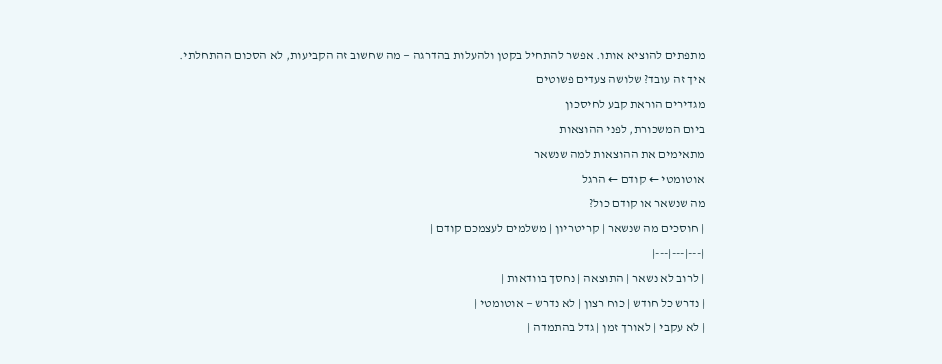מתפתים להוציא אותו. אפשר להתחיל בקטן ולהעלות בהדרגה — מה שחשוב זה הקביעות, לא הסכום ההתחלתי.
איך זה עובד? שלושה צעדים פשוטים
מגדירים הוראת קבע לחיסכון
ביום המשכורת, לפני ההוצאות
מתאימים את ההוצאות למה שנשאר
אוטומטי ← קודם ← הרגל
מה שנשאר או קודם כול?
| חוסכים מה שנשאר | קריטריון | משלמים לעצמכם קודם |
|---|---|---|
| לרוב לא נשאר | התוצאה | נחסך בוודאות |
| נדרש כל חודש | כוח רצון | לא נדרש — אוטומטי |
| לא עקבי | לאורך זמן | גדל בהתמדה |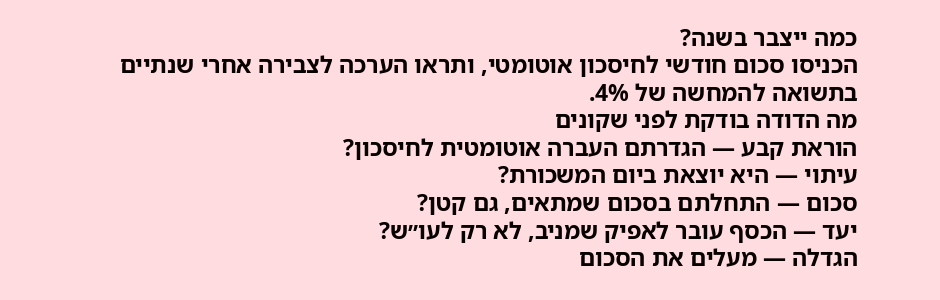כמה ייצבר בשנה?
הכניסו סכום חודשי לחיסכון אוטומטי, ותראו הערכה לצבירה אחרי שנתיים בתשואה להמחשה של 4%.
מה הדודה בודקת לפני שקונים
הוראת קבע — הגדרתם העברה אוטומטית לחיסכון?
עיתוי — היא יוצאת ביום המשכורת?
סכום — התחלתם בסכום שמתאים, גם קטן?
יעד — הכסף עובר לאפיק שמניב, לא רק לעו״ש?
הגדלה — מעלים את הסכום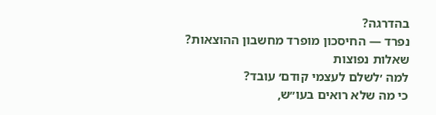בהדרגה?
נפרד — החיסכון מופרד מחשבון ההוצאות?
שאלות נפוצות
למה ׳לשלם לעצמי קודם׳ עובד?
כי מה שלא רואים בעו״ש,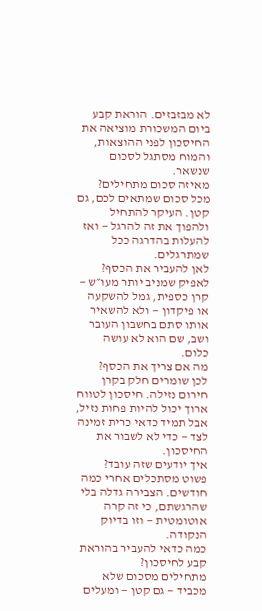לא מבזבזים. הוראת קבע ביום המשכורת מוציאה את החיסכון לפני ההוצאות, והמוח מסתגל לסכום שנשאר.
מאיזה סכום מתחילים?
מכל סכום שמתאים לכם, גם קטן. העיקר להתחיל ולהפוך את זה להרגל — ואז להעלות בהדרגה ככל שמתרגלים.
לאן להעביר את הכסף?
לאפיק שמניב יותר מעו״ש — קרן כספית, גמל להשקעה או פיקדון — ולא להשאיר אותו סתם בחשבון העובר ושב, שם הוא לא עושה כלום.
מה אם צריך את הכסף?
לכן שומרים חלק בקרן חירום נזילה. חיסכון לטווח ארוך יכול להיות פחות נזיל, אבל תמיד כדאי כרית זמינה לצד — כדי לא לשבור את החיסכון.
איך יודעים שזה עובד?
פשוט מסתכלים אחרי כמה חודשים. הצבירה גדלה בלי שהרגשתם, כי זה קרה אוטומטית — וזו בדיוק הנקודה.
כמה כדאי להעביר בהוראת קבע לחיסכון?
מתחילים מסכום שלא מכביד — גם קטן — ומעלים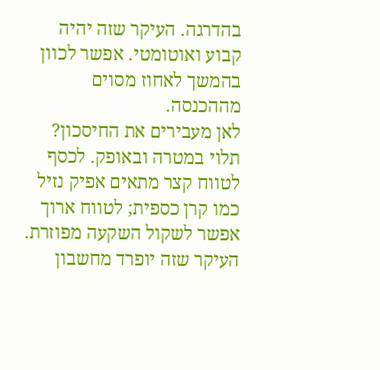בהדרגה. העיקר שזה יהיה קבוע ואוטומטי. אפשר לכוון בהמשך לאחוז מסוים מההכנסה.
לאן מעבירים את החיסכון?
תלוי במטרה ובאופק. לכסף לטווח קצר מתאים אפיק נזיל כמו קרן כספית; לטווח ארוך אפשר לשקול השקעה מפוזרת. העיקר שזה יופרד מחשבון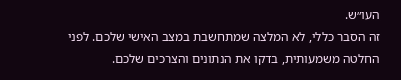העו״ש.
זה הסבר כללי, לא המלצה שמתחשבת במצב האישי שלכם. לפני החלטה משמעותית, בדקו את הנתונים והצרכים שלכם.